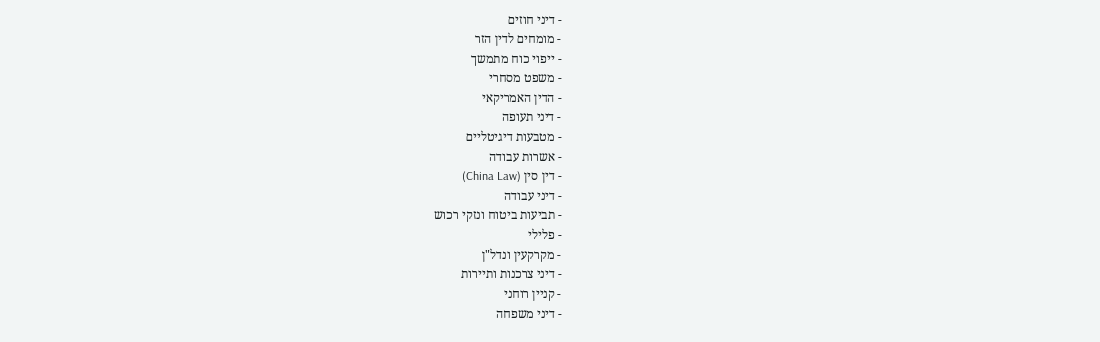- דיני חוזים
- מומחים לדין הזר
- ייפוי כוח מתמשך
- משפט מסחרי
- הדין האמריקאי
- דיני תעופה
- מטבעות דיגיטליים
- אשרות עבודה
- דין סין (China Law)
- דיני עבודה
- תביעות ביטוח ונזקי רכוש
- פלילי
- מקרקעין ונדל"ן
- דיני צרכנות ותיירות
- קניין רוחני
- דיני משפחה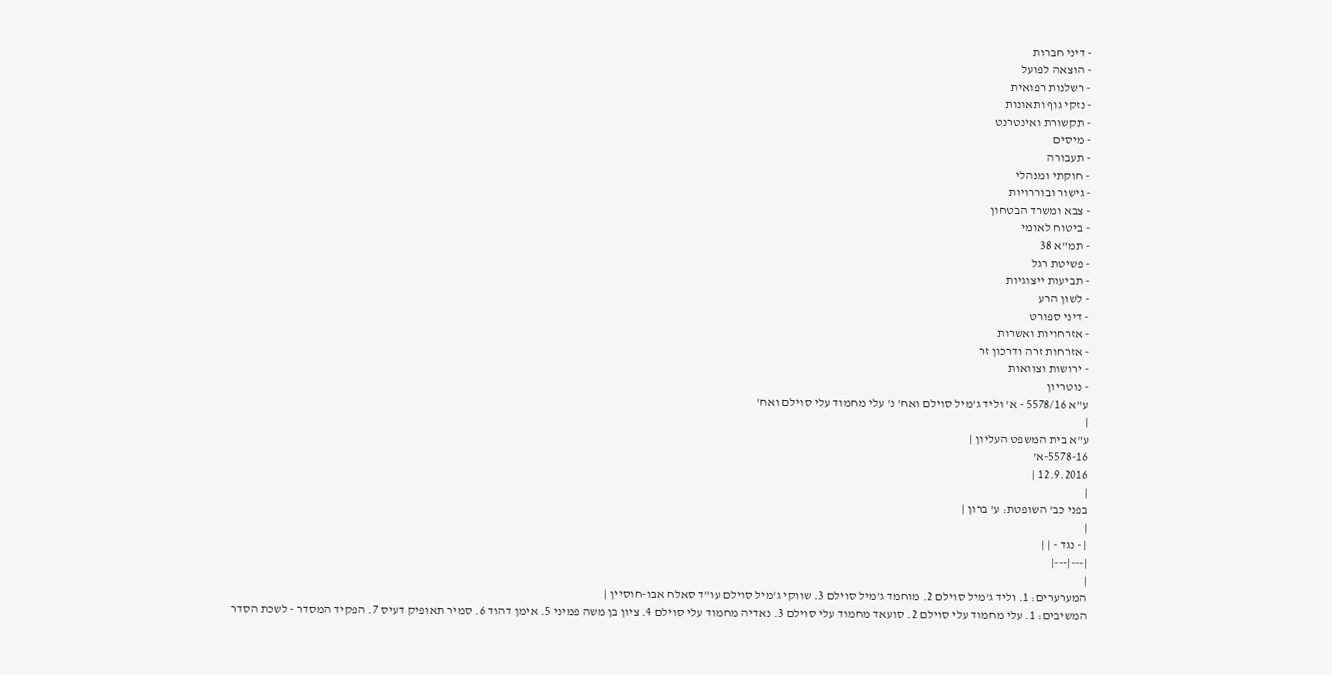- דיני חברות
- הוצאה לפועל
- רשלנות רפואית
- נזקי גוף ותאונות
- תקשורת ואינטרנט
- מיסים
- תעבורה
- חוקתי ומנהלי
- גישור ובוררויות
- צבא ומשרד הבטחון
- ביטוח לאומי
- תמ"א 38
- פשיטת רגל
- תביעות ייצוגיות
- לשון הרע
- דיני ספורט
- אזרחויות ואשרות
- אזרחות זרה ודרכון זר
- ירושות וצוואות
- נוטריון
ע"א 5578/16 - א' וליד ג'מיל סוילם ואח' נ' עלי מחמוד עלי סוילם ואח'
|
ע"א בית המשפט העליון |
5578-16-א'
12.9.2016 |
|
בפני כב' השופטת: ע' ברון |
|
| - נגד - | |
|---|---|
|
המערערים: 1. וליד ג'מיל סוילם 2. מוחמד ג'מיל סוילם 3. שווקי ג'מיל סוילם עו"ד סאלח אבו-חוסיין |
המשיבים: 1. עלי מחמוד עלי סוילם 2. סועאד מחמוד עלי סוילם 3. נאדיה מחמוד עלי סוילם 4. ציון בן משה פמיני 5. אימן דהוד 6. סמיר תאופיק דעיס 7. הפקיד המסדר - לשכת הסדר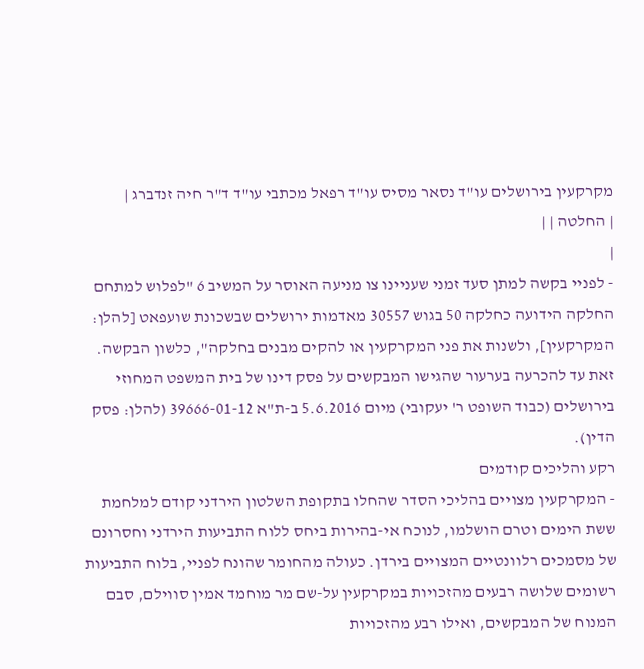מקרקעין בירושלים עו"ד נסאר מסיס עו"ד רפאל מכתבי עו"ד ד"ר חיה זנדברג |
| החלטה | |
|
- לפניי בקשה למתן סעד זמני שעניינו צו מניעה האוסר על המשיב 6 "לפלוש למתחם החלקה הידועה כחלקה 50 בגוש 30557 מאדמות ירושלים שבשכונת שועפאט [להלן: המקרקעין], ולשנות את פני המקרקעין או להקים מבנים בחלקה", כלשון הבקשה. זאת עד להכרעה בערעור שהגישו המבקשים על פסק דינו של בית המשפט המחוזי בירושלים (כבוד השופט ר' יעקובי) מיום 5.6.2016 ב-ת"א 39666-01-12 (להלן: פסק הדין).
רקע והליכים קודמים
- המקרקעין מצויים בהליכי הסדר שהחלו בתקופת השלטון הירדני קודם למלחמת ששת הימים וטרם הושלמו, לנוכח אי-בהירות ביחס ללוח התביעות הירדני וחסרונם של מסמכים רלוונטיים המצויים בירדן. כעולה מהחומר שהונח לפניי, בלוח התביעות רשומים שלושה רבעים מהזכויות במקרקעין על-שם מר מוחמד אמין סווילם, סבם המנוח של המבקשים, ואילו רבע מהזכויות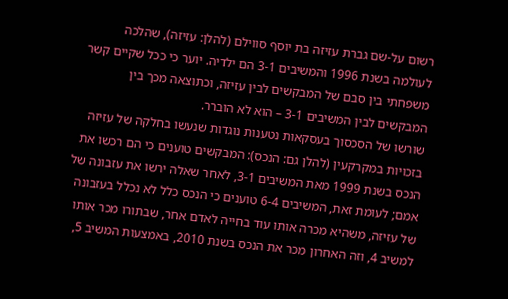רשום על-שם גברת עזיזה בת יוסף סווילם (להלן: עזיזה), שהלכה לעולמה בשנת 1996 והמשיבים 3-1 הם ילדיה. יוער כי ככל שקיים קשר משפחתי בין סבם של המבקשים לבין עזיזה, וכתוצאה מכך בין המבקשים לבין המשיבים 3-1 – הוא לא הוברר.
שורשו של הסכסוך בעסקאות נטענות נוגדות שנעשו בחלקה של עזיזה בזכויות במקרקעין (להלן גם: הנכס): המבקשים טוענים כי הם רכשו את הנכס בשנת 1999 מאת המשיבים 3-1, לאחר שאלה ירשו את עזבונה של אמם; לעומת זאת, המשיבים 6-4 טוענים כי הנכס כלל לא נכלל בעזבונה של עזיזה, משהיא מכרה אותו עוד בחייה לאדם אחר, שבתורו מכר אותו למשיב 4, וזה האחרון מכר את הנכס בשנת 2010, באמצעות המשיב 5,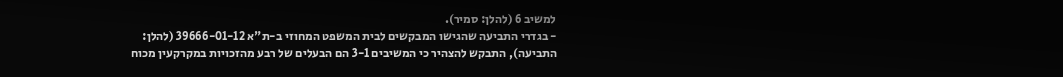למשיב 6 (להלן: סמיר).
- בגדרי התביעה שהגישו המבקשים לבית המשפט המחוזי ב-ת"א 39666-01-12 (להלן: התביעה), התבקש להצהיר כי המשיבים 3-1 הם הבעלים של רבע מהזכויות במקרקעין מכוח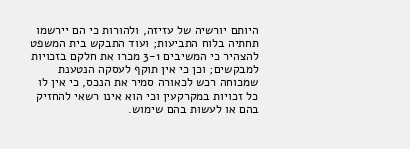היותם יורשיה של עזיזה, ולהורות כי הם יירשמו תחתיה בלוח התביעות; ועוד התבקש בית המשפט להצהיר כי המשיבים 3-1 מכרו את חלקם בזכויות למבקשים; וכן כי אין תוקף לעסקה הנטענת שמכוחה רכש לכאורה סמיר את הנכס, כי אין לו כל זכויות במקרקעין וכי הוא אינו רשאי להחזיק בהם או לעשות בהם שימוש.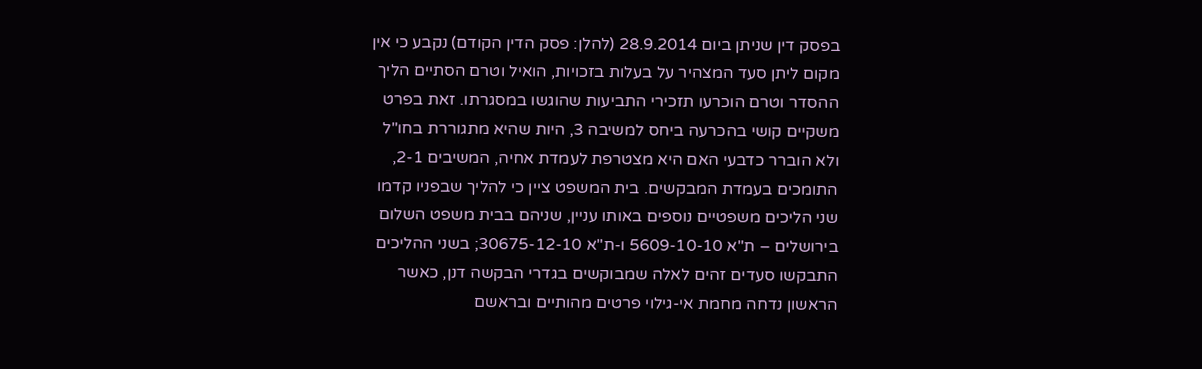בפסק דין שניתן ביום 28.9.2014 (להלן: פסק הדין הקודם) נקבע כי אין מקום ליתן סעד המצהיר על בעלות בזכויות, הואיל וטרם הסתיים הליך ההסדר וטרם הוכרעו תזכירי התביעות שהוגשו במסגרתו. זאת בפרט משקיים קושי בהכרעה ביחס למשיבה 3, היות שהיא מתגוררת בחו"ל ולא הוברר כדבעי האם היא מצטרפת לעמדת אחיה, המשיבים 2-1, התומכים בעמדת המבקשים. בית המשפט ציין כי להליך שבפניו קדמו שני הליכים משפטיים נוספים באותו עניין, שניהם בבית משפט השלום בירושלים – ת"א 5609-10-10 ו-ת"א 30675-12-10; בשני ההליכים התבקשו סעדים זהים לאלה שמבוקשים בגדרי הבקשה דנן, כאשר הראשון נדחה מחמת אי-גילוי פרטים מהותיים ובראשם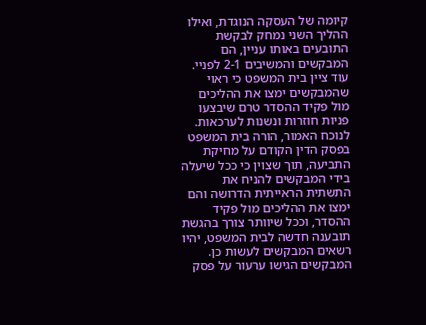קיומה של העסקה הנוגדת, ואילו ההליך השני נמחק לבקשת התובעים באותו עניין, הם המבקשים והמשיבים 2-1 לפניי. עוד ציין בית המשפט כי ראוי שהמבקשים ימצו את ההליכים מול פקיד ההסדר טרם שיבצעו פניות חוזרות ונשנות לערכאות. לנוכח האמור, הורה בית המשפט בפסק הדין הקודם על מחיקת התביעה, תוך שצוין כי ככל שיעלה בידי המבקשים להניח את התשתית הראייתית הדרושה והם ימצו את ההליכים מול פקיד ההסדר, וככל שיוותר צורך בהגשת תובענה חדשה לבית המשפט, יהיו רשאים המבקשים לעשות כן.
המבקשים הגישו ערעור על פסק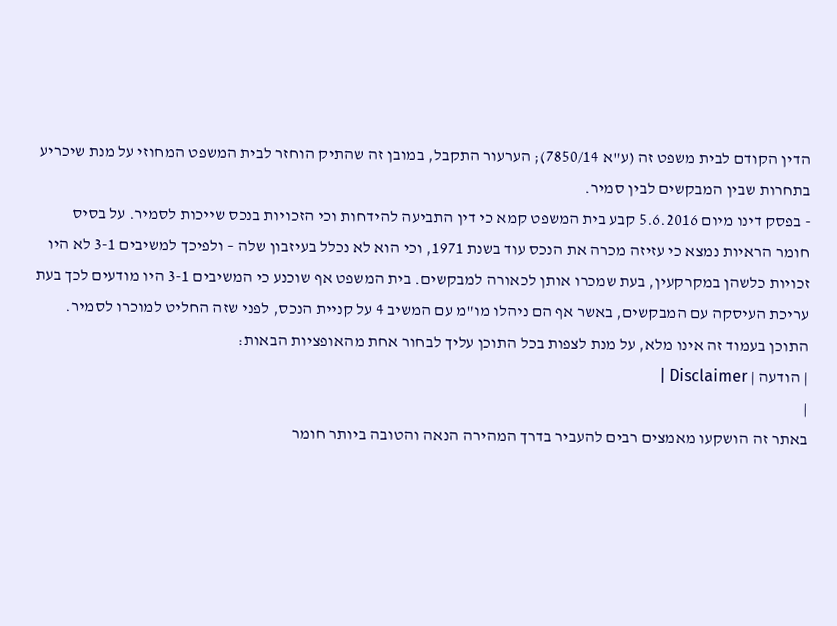הדין הקודם לבית משפט זה (ע"א 7850/14); הערעור התקבל, במובן זה שהתיק הוחזר לבית המשפט המחוזי על מנת שיכריע בתחרות שבין המבקשים לבין סמיר.
- בפסק דינו מיום 5.6.2016 קבע בית המשפט קמא כי דין התביעה להידחות וכי הזכויות בנכס שייכות לסמיר. על בסיס חומר הראיות נמצא כי עזיזה מכרה את הנכס עוד בשנת 1971, וכי הוא לא נכלל בעיזבון שלה – ולפיכך למשיבים 3-1 לא היו זכויות כלשהן במקרקעין, בעת שמכרו אותן לכאורה למבקשים. בית המשפט אף שוכנע כי המשיבים 3-1 היו מודעים לכך בעת עריכת העיסקה עם המבקשים, באשר אף הם ניהלו מו"מ עם המשיב 4 על קניית הנכס, לפני שזה החליט למוכרו לסמיר.
התוכן בעמוד זה אינו מלא, על מנת לצפות בכל התוכן עליך לבחור אחת מהאופציות הבאות:
| הודעה | Disclaimer |
|
באתר זה הושקעו מאמצים רבים להעביר בדרך המהירה הנאה והטובה ביותר חומר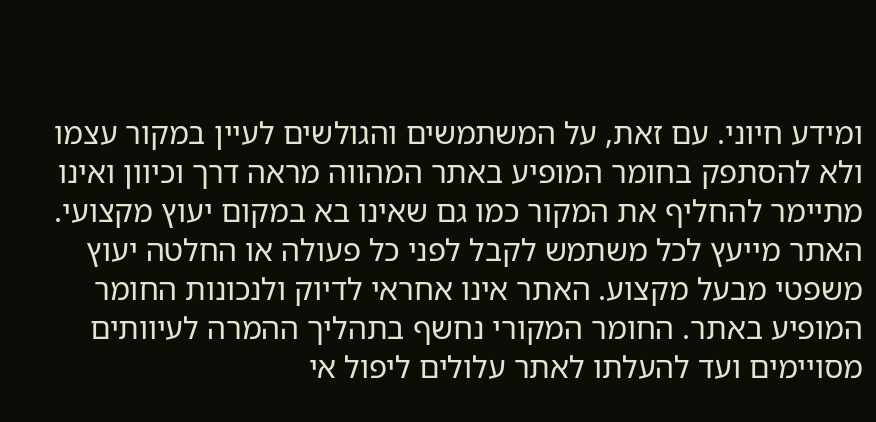ומידע חיוני. עם זאת, על המשתמשים והגולשים לעיין במקור עצמו ולא להסתפק בחומר המופיע באתר המהווה מראה דרך וכיוון ואינו מתיימר להחליף את המקור כמו גם שאינו בא במקום יעוץ מקצועי. האתר מייעץ לכל משתמש לקבל לפני כל פעולה או החלטה יעוץ משפטי מבעל מקצוע. האתר אינו אחראי לדיוק ולנכונות החומר המופיע באתר. החומר המקורי נחשף בתהליך ההמרה לעיוותים מסויימים ועד להעלתו לאתר עלולים ליפול אי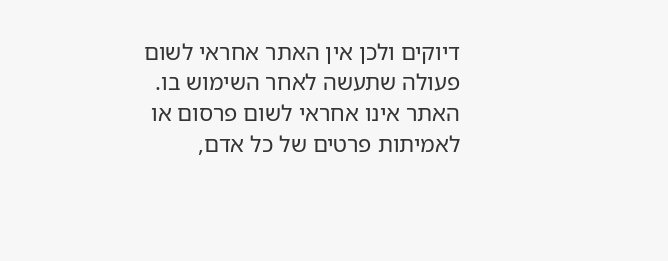דיוקים ולכן אין האתר אחראי לשום פעולה שתעשה לאחר השימוש בו. האתר אינו אחראי לשום פרסום או לאמיתות פרטים של כל אדם,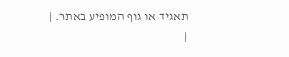תאגיד או גוף המופיע באתר. |
|